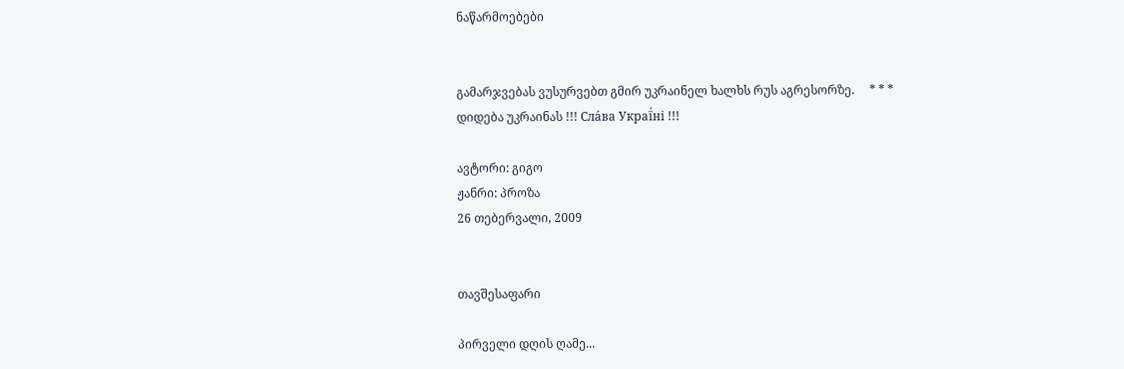ნაწარმოებები


გამარჯვებას ვუსურვებთ გმირ უკრაინელ ხალხს რუს აგრესორზე.     * * *     დიდება უკრაინას !!! Сла́ва Украї́ні !!!

ავტორი: გიგო
ჟანრი: პროზა
26 თებერვალი, 2009


თავშესაფარი

პირველი დღის ღამე...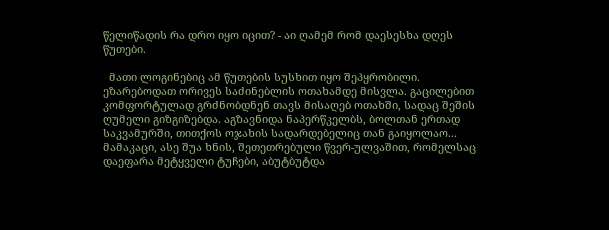წელიწადის რა დრო იყო იცით? - აი ღამემ რომ დაესესხა დღეს წუთები.

  მათი ლოგინებიც ამ წუთების სუსხით იყო შეპყრობილი. ეზარებოდათ ორივეს საძინებლის ოთახამდე მისვლა. გაცილებით კომფორტულად გრძნობდნენ თავს მისაღებ ოთახში, სადაც შეშის ღუმელი გიზგიზებდა. აგზავნიდა ნაპერწკელბს, ბოლთან ერთად საკვამურში, თითქოს ოჯახის სადარდებელიც თან გაიყოლაო...
მამაკაცი, ასე შუა ხნის, შეთეთრებული წვერ-ულვაშით, რომელსაც დაეფარა მეტყველი ტუჩები, აბუტბუტდა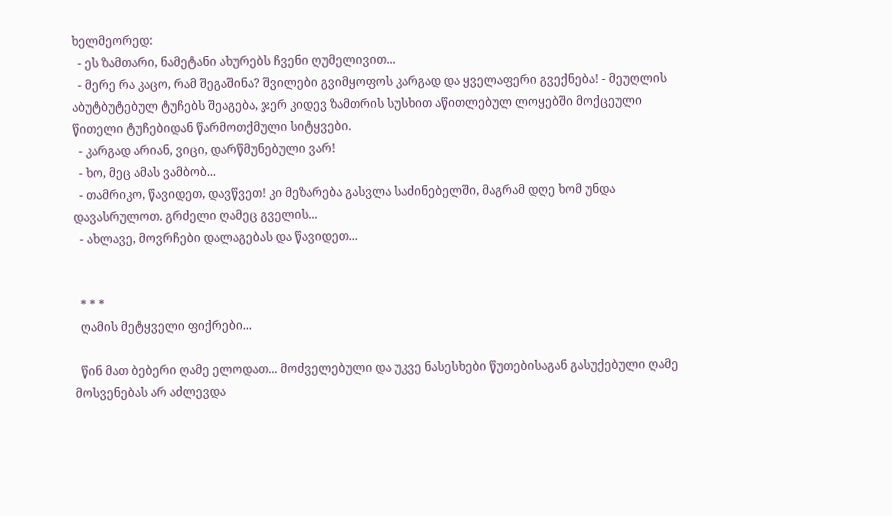ხელმეორედ:
  - ეს ზამთარი, ნამეტანი ახურებს ჩვენი ღუმელივით...
  - მერე რა კაცო, რამ შეგაშინა? შვილები გვიმყოფოს კარგად და ყველაფერი გვექნება! - მეუღლის აბუტბუტებულ ტუჩებს შეაგება, ჯერ კიდევ ზამთრის სუსხით აწითლებულ ლოყებში მოქცეული წითელი ტუჩებიდან წარმოთქმული სიტყვები.
  - კარგად არიან, ვიცი, დარწმუნებული ვარ!
  - ხო, მეც ამას ვამბობ...
  - თამრიკო, წავიდეთ, დავწვეთ! კი მეზარება გასვლა საძინებელში, მაგრამ დღე ხომ უნდა დავასრულოთ. გრძელი ღამეც გველის...
  - ახლავე, მოვრჩები დალაგებას და წავიდეთ...


  * * *
  ღამის მეტყველი ფიქრები...

  წინ მათ ბებერი ღამე ელოდათ... მოძველებული და უკვე ნასესხები წუთებისაგან გასუქებული ღამე მოსვენებას არ აძლევდა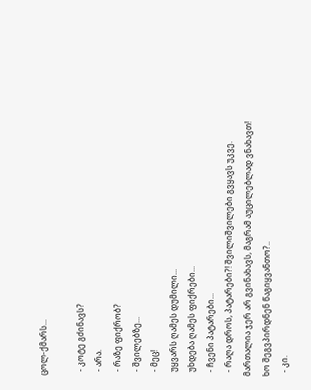ცოლ-ქმარს...

  - კოტე გძინავს?
  - არა.
  - რაზე ფიქრობ?
  - შვილებზე...
  - მეც!
  უყვარს ღამეს დუმილი...
  უხდება ღამეს ფიქრები...
  - ჩვენი პატარები...
  - რაღა დროს, პატარები?! შვილიშვილები გვყავს უკვე. მართალია ჯერ არ გვინახავს, მაგრამ აუცილებლად ვნახავთ! ხო შეგვპირდნენ წაგიყვანთო?..
  - კი.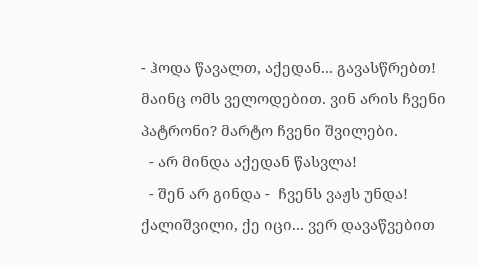- ჰოდა წავალთ, აქედან... გავასწრებთ! მაინც ომს ველოდებით. ვინ არის ჩვენი პატრონი? მარტო ჩვენი შვილები.
  - არ მინდა აქედან წასვლა!
  - შენ არ გინდა -  ჩვენს ვაჟს უნდა! ქალიშვილი, ქე იცი... ვერ დავაწვებით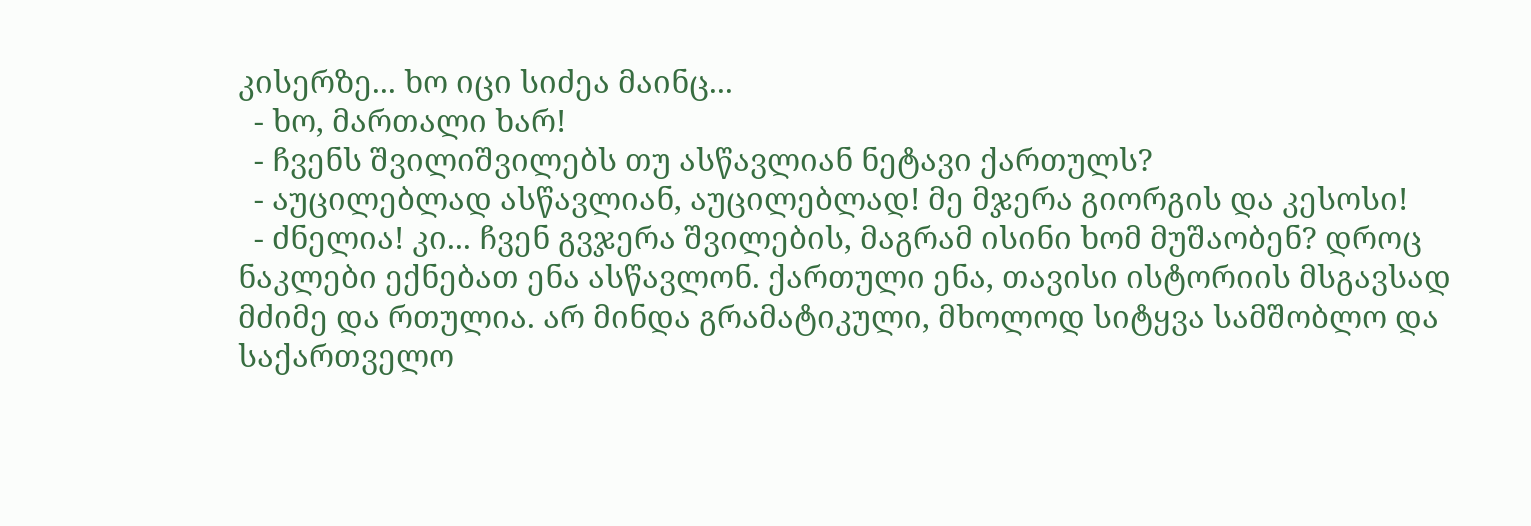კისერზე... ხო იცი სიძეა მაინც...
  - ხო, მართალი ხარ!
  - ჩვენს შვილიშვილებს თუ ასწავლიან ნეტავი ქართულს?
  - აუცილებლად ასწავლიან, აუცილებლად! მე მჯერა გიორგის და კესოსი!
  - ძნელია! კი... ჩვენ გვჯერა შვილების, მაგრამ ისინი ხომ მუშაობენ? დროც ნაკლები ექნებათ ენა ასწავლონ. ქართული ენა, თავისი ისტორიის მსგავსად მძიმე და რთულია. არ მინდა გრამატიკული, მხოლოდ სიტყვა სამშობლო და საქართველო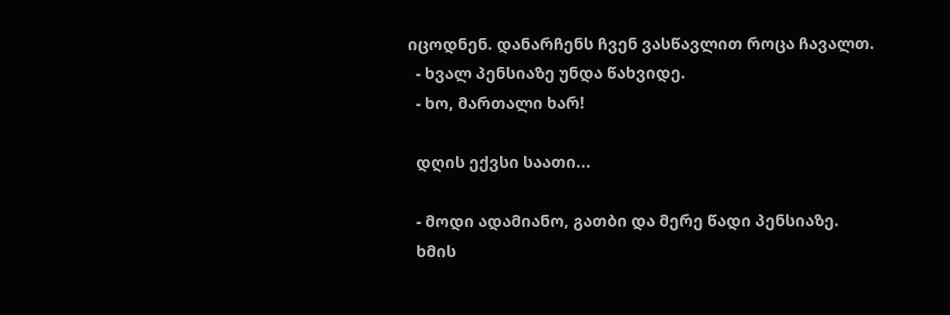იცოდნენ. დანარჩენს ჩვენ ვასწავლით როცა ჩავალთ.
  - ხვალ პენსიაზე უნდა წახვიდე.
  - ხო, მართალი ხარ!

  დღის ექვსი საათი...

  - მოდი ადამიანო, გათბი და მერე წადი პენსიაზე.
  ხმის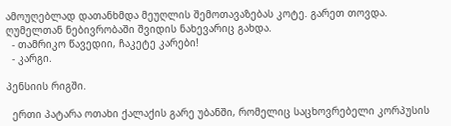ამოუღებლად დათანხმდა მეუღლის შემოთავაზებას კოტე. გარეთ თოვდა. ღუმელთან ნებივრობაში შვიდის ნახევარიც გახდა.
  - თამრიკო წავედიი, ჩაკეტე კარები!
  - კარგი.

პენსიის რიგში.

  ერთი პატარა ოთახი ქალაქის გარე უბანში, რომელიც საცხოვრებელი კორპუსის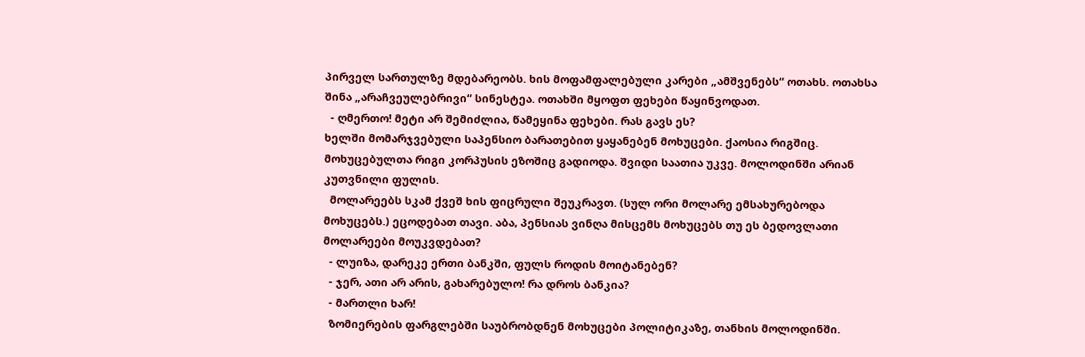პირველ სართულზე მდებარეობს. ხის მოფამფალებული კარები „ამშვენებს“ ოთახს. ოთახსა შინა „არაჩვეულებრივი“ სინესტეა. ოთახში მყოფთ ფეხები წაყინვოდათ.
  - ღმერთო! მეტი არ შემიძლია, წამეყინა ფეხები. რას გავს ეს?
ხელში მომარჯვებული საპენსიო ბარათებით ყაყანებენ მოხუცები. ქაოსია რიგშიც. მოხუცებულთა რიგი კორპუსის ეზოშიც გადიოდა. შვიდი საათია უკვე. მოლოდინში არიან კუთვნილი ფულის.
  მოლარეებს სკამ ქვეშ ხის ფიცრული შეუკრავთ. (სულ ორი მოლარე ემსახურებოდა მოხუცებს.) ეცოდებათ თავი. აბა, პენსიას ვინღა მისცემს მოხუცებს თუ ეს ბედოვლათი მოლარეები მოუკვდებათ?
  - ლუიზა, დარეკე ერთი ბანკში, ფულს როდის მოიტანებენ?
  - ჯერ, ათი არ არის, გახარებულო! რა დროს ბანკია?
  - მართლი ხარ!
  ზომიერების ფარგლებში საუბრობდნენ მოხუცები პოლიტიკაზე, თანხის მოლოდინში.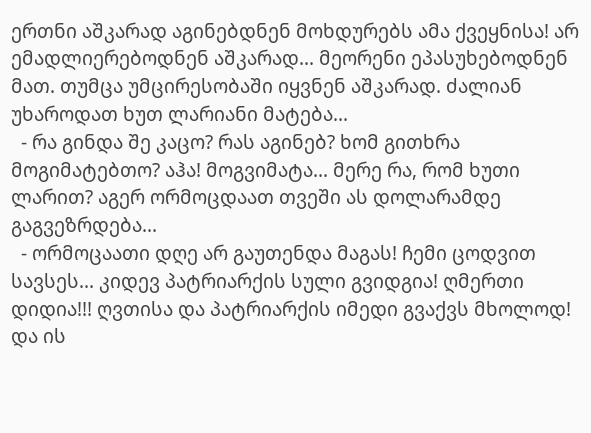ერთნი აშკარად აგინებდნენ მოხდურებს ამა ქვეყნისა! არ ემადლიერებოდნენ აშკარად... მეორენი ეპასუხებოდნენ მათ. თუმცა უმცირესობაში იყვნენ აშკარად. ძალიან უხაროდათ ხუთ ლარიანი მატება...
  - რა გინდა შე კაცო? რას აგინებ? ხომ გითხრა მოგიმატებთო? აჰა! მოგვიმატა... მერე რა, რომ ხუთი ლარით? აგერ ორმოცდაათ თვეში ას დოლარამდე გაგვეზრდება...
  - ორმოცაათი დღე არ გაუთენდა მაგას! ჩემი ცოდვით სავსეს... კიდევ პატრიარქის სული გვიდგია! ღმერთი დიდია!!! ღვთისა და პატრიარქის იმედი გვაქვს მხოლოდ! და ის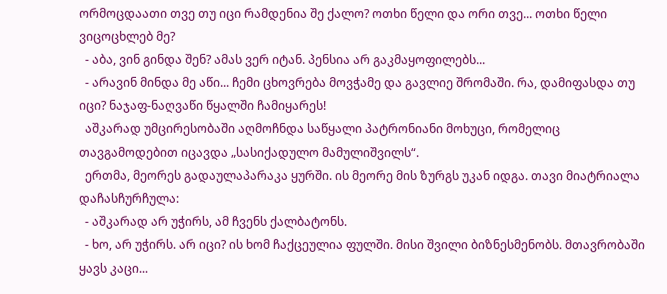ორმოცდაათი თვე თუ იცი რამდენია შე ქალო? ოთხი წელი და ორი თვე... ოთხი წელი  ვიცოცხლებ მე?
  - აბა, ვინ გინდა შენ? ამას ვერ იტან. პენსია არ გაკმაყოფილებს...
  - არავინ მინდა მე აწი... ჩემი ცხოვრება მოვჭამე და გავლიე შრომაში. რა, დამიფასდა თუ იცი? ნაჯაფ-ნაღვაწი წყალში ჩამიყარეს!
  აშკარად უმცირესობაში აღმოჩნდა საწყალი პატრონიანი მოხუცი, რომელიც თავგამოდებით იცავდა „სასიქადულო მამულიშვილს“.
  ერთმა, მეორეს გადაულაპარაკა ყურში. ის მეორე მის ზურგს უკან იდგა. თავი მიატრიალა დაჩასჩურჩულა:
  - აშკარად არ უჭირს, ამ ჩვენს ქალბატონს.
  - ხო, არ უჭირს. არ იცი? ის ხომ ჩაქცეულია ფულში. მისი შვილი ბიზნესმენობს. მთავრობაში ყავს კაცი...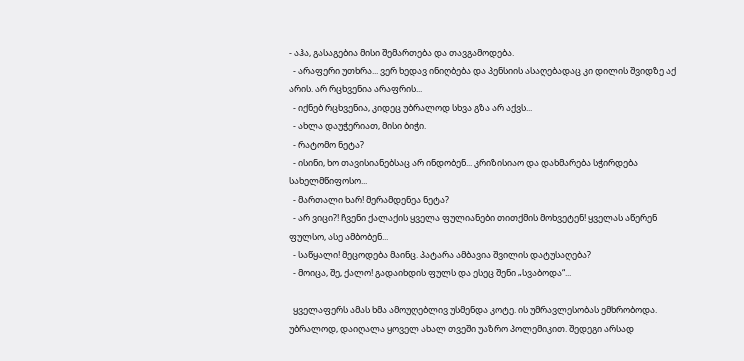- აჰა, გასაგებია მისი შემართება და თავგამოდება.
  - არაფერი უთხრა... ვერ ხედავ ინიღბება და პენსიის ასაღებადაც კი დილის შვიდზე აქ არის. არ რცხვენია არაფრის...
  - იქნებ რცხვენია, კიდეც უბრალოდ სხვა გზა არ აქვს...
  - ახლა დაუჭერიათ, მისი ბიჭი.
  - რატომო ნეტა?
  - ისინი, ხო თავისიანებსაც არ ინდობენ... კრიზისიაო და დახმარება სჭირდება სახელმწიფოსო...
  - მართალი ხარ! მერამდენეა ნეტა?
  - არ ვიცი?! ჩვენი ქალაქის ყველა ფულიანები თითქმის მოხვეტენ! ყველას აწერენ ფულსო, ასე ამბობენ...
  - საწყალი! მეცოდება მაინც. პატარა ამბავია შვილის დატუსაღება?
  - მოიცა, შე, ქალო! გადაიხდის ფულს და ესეც შენი „სვაბოდა“...

  ყველაფერს ამას ხმა ამოუღებლივ უსმენდა კოტე. ის უმრავლესობას ემხრობოდა. უბრალოდ, დაიღალა ყოველ ახალ თვეში უაზრო პოლემიკით. შედეგი არსად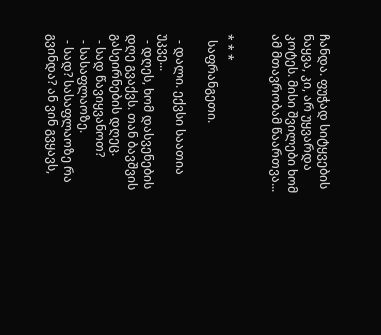ჩანდა. ფუჭად სიტყვების ნაყვა, კი, არ უყვარდა კოტეს. მისი შვილები ხომ ამ მთავრობამ წაართვა...


* * *
  საფრანგეთი.

  - დალი. ექვსი საათია უკვე...
  - დღეს, ხომ დასვენების დღე გვაქვს. თან ბავშვის გასეირნების დღეც.
  - სად წავიყვანოთ?
  - სასაფლაოზე.
  - სად? სასაფლაოზე რა გვინდა? ან ვინ გვყავს,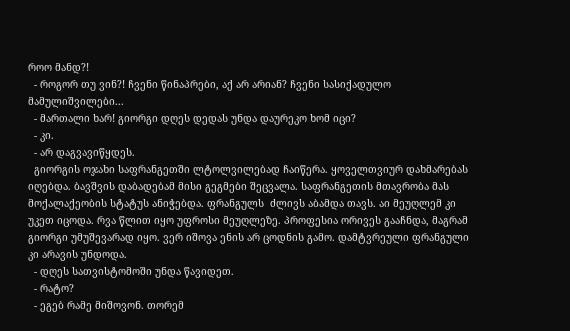როო მანდ?!
  - როგორ თუ ვინ?! ჩვენი წინაპრები, აქ არ არიან? ჩვენი სასიქადულო მამულიშვილები...
  - მართალი ხარ! გიორგი დღეს დედას უნდა დაურეკო ხომ იცი?
  - კი.
  - არ დაგვავიწყდეს.
  გიორგის ოჯახი საფრანგეთში ლტოლვილებად ჩაიწერა. ყოველთვიურ დახმარებას იღებდა. ბავშვის დაბადებამ მისი გეგმები შეცვალა. საფრანგეთის მთავრობა მას მოქალაქეობის სტატუს ანიჭებდა. ფრანგულს  ძლივს აბამდა თავს. აი მეუღლემ კი უკეთ იცოდა. რვა წლით იყო უფროსი მეუღლეზე. პროფესია ორივეს გააჩნდა, მაგრამ გიორგი უმუშევარად იყო. ვერ იშოვა ენის არ ცოდნის გამო. დამტვრეული ფრანგული კი არავის უნდოდა.
  - დღეს სათვისტომოში უნდა წავიდეთ.
  - რატო?
  - ეგებ რამე მიშოვონ. თორემ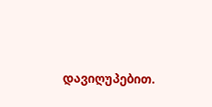დავიღუპებით.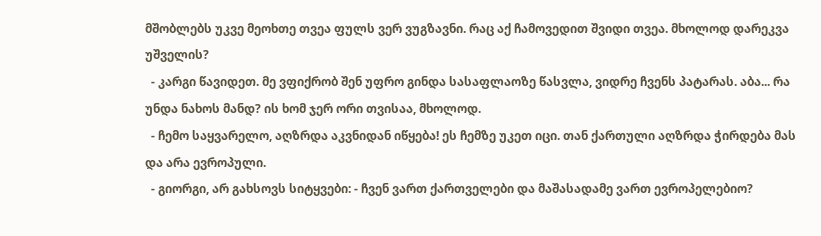მშობლებს უკვე მეოხთე თვეა ფულს ვერ ვუგზავნი. რაც აქ ჩამოვედით შვიდი თვეა. მხოლოდ დარეკვა უშველის?
  - კარგი წავიდეთ. მე ვფიქრობ შენ უფრო გინდა სასაფლაოზე წასვლა, ვიდრე ჩვენს პატარას. აბა... რა უნდა ნახოს მანდ? ის ხომ ჯერ ორი თვისაა, მხოლოდ.
  - ჩემო საყვარელო, აღზრდა აკვნიდან იწყება! ეს ჩემზე უკეთ იცი. თან ქართული აღზრდა ჭირდება მას და არა ევროპული.
  - გიორგი, არ გახსოვს სიტყვები: - ჩვენ ვართ ქართველები და მაშასადამე ვართ ევროპელებიო?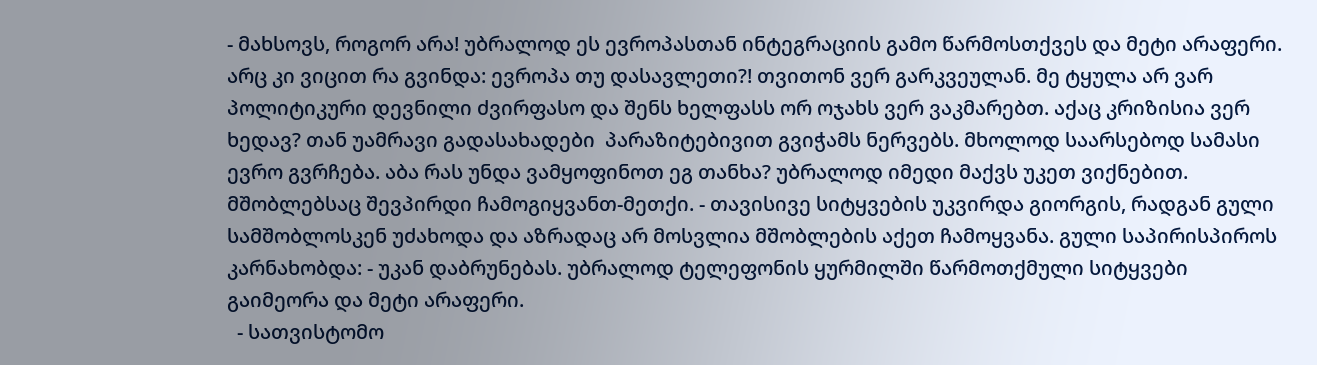- მახსოვს, როგორ არა! უბრალოდ ეს ევროპასთან ინტეგრაციის გამო წარმოსთქვეს და მეტი არაფერი. არც კი ვიცით რა გვინდა: ევროპა თუ დასავლეთი?! თვითონ ვერ გარკვეულან. მე ტყულა არ ვარ პოლიტიკური დევნილი ძვირფასო და შენს ხელფასს ორ ოჯახს ვერ ვაკმარებთ. აქაც კრიზისია ვერ ხედავ? თან უამრავი გადასახადები  პარაზიტებივით გვიჭამს ნერვებს. მხოლოდ საარსებოდ სამასი ევრო გვრჩება. აბა რას უნდა ვამყოფინოთ ეგ თანხა? უბრალოდ იმედი მაქვს უკეთ ვიქნებით. მშობლებსაც შევპირდი ჩამოგიყვანთ-მეთქი. - თავისივე სიტყვების უკვირდა გიორგის, რადგან გული სამშობლოსკენ უძახოდა და აზრადაც არ მოსვლია მშობლების აქეთ ჩამოყვანა. გული საპირისპიროს კარნახობდა: - უკან დაბრუნებას. უბრალოდ ტელეფონის ყურმილში წარმოთქმული სიტყვები გაიმეორა და მეტი არაფერი.
  - სათვისტომო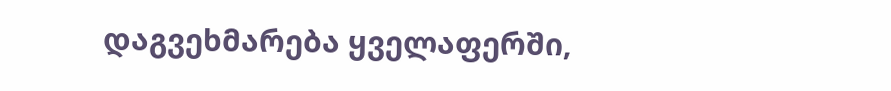დაგვეხმარება ყველაფერში,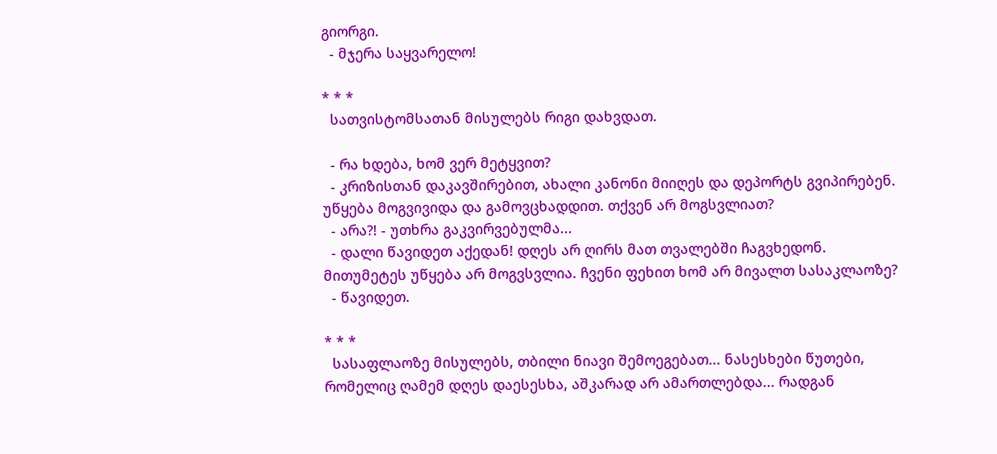გიორგი.
  - მჯერა საყვარელო!

* * *
  სათვისტომსათან მისულებს რიგი დახვდათ.

  - რა ხდება, ხომ ვერ მეტყვით?
  - კრიზისთან დაკავშირებით, ახალი კანონი მიიღეს და დეპორტს გვიპირებენ. უწყება მოგვივიდა და გამოვცხადდით. თქვენ არ მოგსვლიათ?
  - არა?! - უთხრა გაკვირვებულმა...
  - დალი წავიდეთ აქედან! დღეს არ ღირს მათ თვალებში ჩაგვხედონ. მითუმეტეს უწყება არ მოგვსვლია. ჩვენი ფეხით ხომ არ მივალთ სასაკლაოზე?
  - წავიდეთ.

* * *
  სასაფლაოზე მისულებს, თბილი ნიავი შემოეგებათ... ნასესხები წუთები, რომელიც ღამემ დღეს დაესესხა, აშკარად არ ამართლებდა... რადგან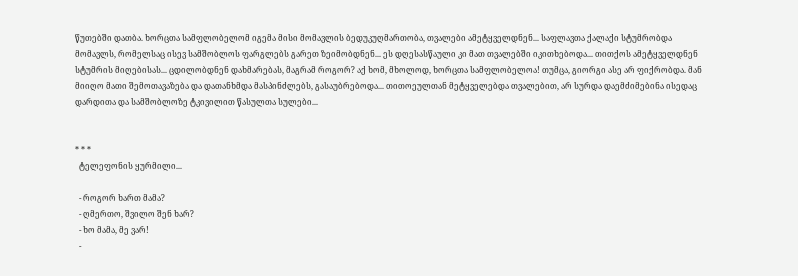წუთებში დათბა. ხორცთა სამფლობელომ იგემა მისი მომავლის ბედუკუღმართობა, თვალები ამეტყველდნენ... საფლავთა ქალაქი სტუმრობდა მომავლს, რომელსაც ისევ სამშობლოს ფარგლებს გარეთ ზეიმობდნენ... ეს დღესასწაული კი მათ თვალებში იკითხებოდა... თითქოს ამეტყველდნენ სტუმრის მიღებისას... ცდილობდნენ დახმარებას, მაგრამ როგორ? აქ ხომ, მხოლოდ, ხორცთა სამფლობელოა! თუმცა, გიორგი ასე არ ფიქრობდა. მან მიიღო მათი შემოთავაზება და დათანხმდა მასპინძლებს, გასაუბრებოდა... თითოეულთან მეტყველებდა თვალებით, არ სურდა დაემძიმებინა ისედაც დარდითა და სამშობლოზე ტკივილით წასულთა სულები...


* * *
  ტელეფონის ყურმილი...

  - როგორ ხართ მამა?
  - ღმერთო, შვილო შენ ხარ?
  - ხო მამა, მე ვარ!
  -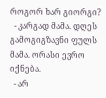როგორ ხარ გიორგი?
  - კარგად მამა. დღეს გამოგიგზავნი ფულს მამა. ორასი ევრო იქნება.
  - არ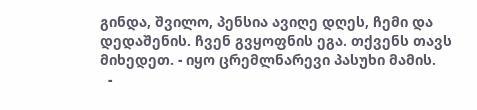გინდა, შვილო, პენსია ავიღე დღეს, ჩემი და დედაშენის. ჩვენ გვყოფნის ეგა. თქვენს თავს მიხედეთ. - იყო ცრემლნარევი პასუხი მამის.
  -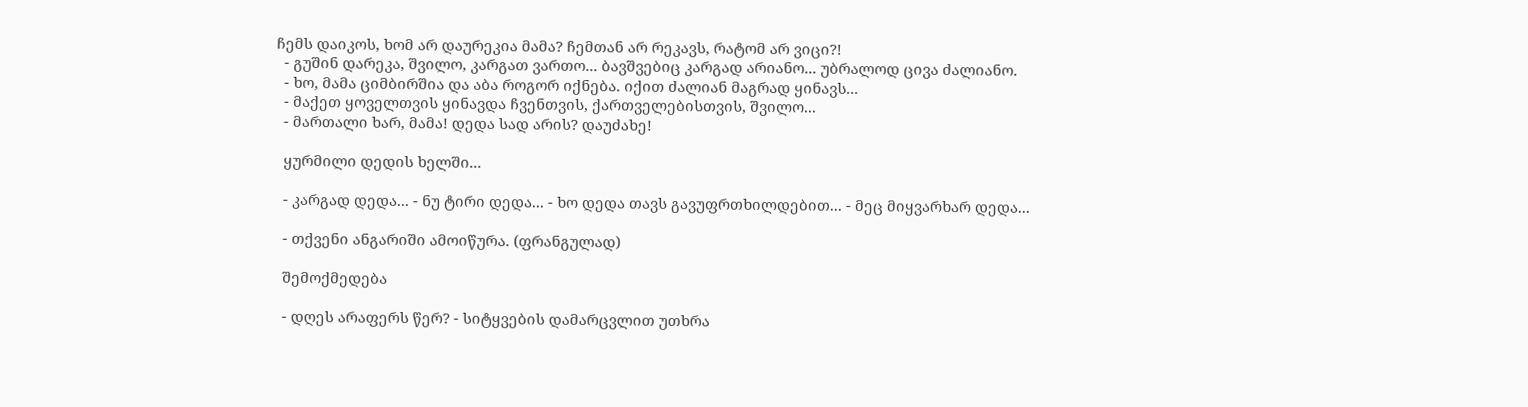ჩემს დაიკოს, ხომ არ დაურეკია მამა? ჩემთან არ რეკავს, რატომ არ ვიცი?!
  - გუშინ დარეკა, შვილო, კარგათ ვართო... ბავშვებიც კარგად არიანო... უბრალოდ ცივა ძალიანო.
  - ხო, მამა ციმბირშია და აბა როგორ იქნება. იქით ძალიან მაგრად ყინავს...
  - მაქეთ ყოველთვის ყინავდა ჩვენთვის, ქართველებისთვის, შვილო...
  - მართალი ხარ, მამა! დედა სად არის? დაუძახე!

  ყურმილი დედის ხელში...

  - კარგად დედა... - ნუ ტირი დედა... - ხო დედა თავს გავუფრთხილდებით... - მეც მიყვარხარ დედა...

  - თქვენი ანგარიში ამოიწურა. (ფრანგულად)

  შემოქმედება

  - დღეს არაფერს წერ? - სიტყვების დამარცვლით უთხრა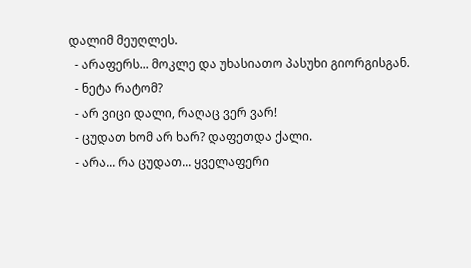დალიმ მეუღლეს.
  - არაფერს... მოკლე და უხასიათო პასუხი გიორგისგან.
  - ნეტა რატომ?
  - არ ვიცი დალი, რაღაც ვერ ვარ!
  - ცუდათ ხომ არ ხარ? დაფეთდა ქალი.
  - არა... რა ცუდათ... ყველაფერი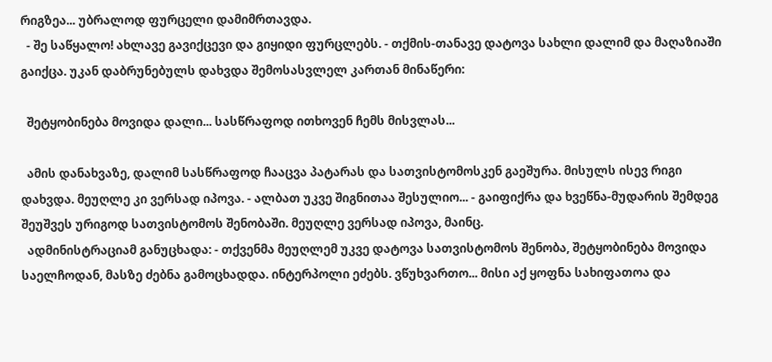რიგზეა... უბრალოდ ფურცელი დამიმრთავდა.
  - შე საწყალო! ახლავე გავიქცევი და გიყიდი ფურცლებს. - თქმის-თანავე დატოვა სახლი დალიმ და მაღაზიაში გაიქცა. უკან დაბრუნებულს დახვდა შემოსასვლელ კართან მინაწერი:

  შეტყობინება მოვიდა დალი... სასწრაფოდ ითხოვენ ჩემს მისვლას...

  ამის დანახვაზე, დალიმ სასწრაფოდ ჩააცვა პატარას და სათვისტომოსკენ გაეშურა. მისულს ისევ რიგი დახვდა. მეუღლე კი ვერსად იპოვა. - ალბათ უკვე შიგნითაა შესულიო... - გაიფიქრა და ხვეწნა-მუდარის შემდეგ შეუშვეს ურიგოდ სათვისტომოს შენობაში. მეუღლე ვერსად იპოვა, მაინც.
  ადმინისტრაციამ განუცხადა: - თქვენმა მეუღლემ უკვე დატოვა სათვისტომოს შენობა, შეტყობინება მოვიდა საელჩოდან, მასზე ძებნა გამოცხადდა. ინტერპოლი ეძებს. ვწუხვართო... მისი აქ ყოფნა სახიფათოა და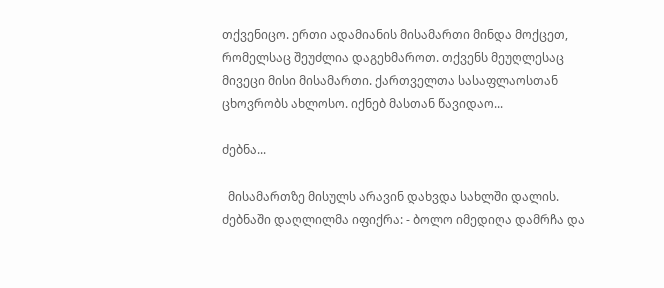თქვენიცო. ერთი ადამიანის მისამართი მინდა მოქცეთ, რომელსაც შეუძლია დაგეხმაროთ. თქვენს მეუღლესაც მივეცი მისი მისამართი. ქართველთა სასაფლაოსთან ცხოვრობს ახლოსო. იქნებ მასთან წავიდაო...

ძებნა...

  მისამართზე მისულს არავინ დახვდა სახლში დალის.
ძებნაში დაღლილმა იფიქრა: - ბოლო იმედიღა დამრჩა და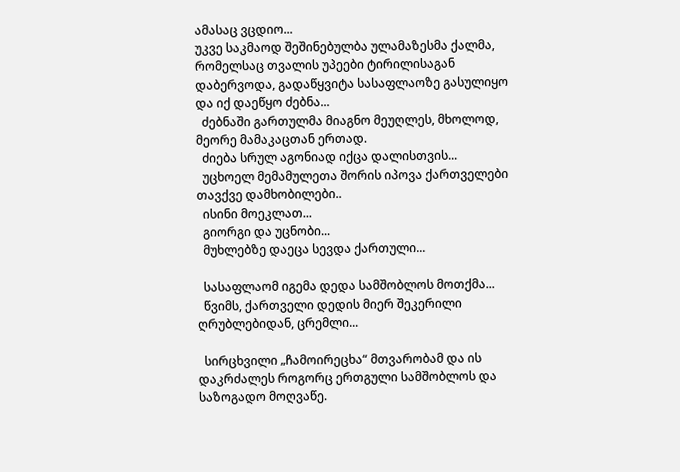ამასაც ვცდიო...
უკვე საკმაოდ შეშინებულბა ულამაზესმა ქალმა, რომელსაც თვალის უპეები ტირილისაგან დაბერვოდა, გადაწყვიტა სასაფლაოზე გასულიყო და იქ დაეწყო ძებნა...
  ძებნაში გართულმა მიაგნო მეუღლეს, მხოლოდ, მეორე მამაკაცთან ერთად.
  ძიება სრულ აგონიად იქცა დალისთვის...
  უცხოელ მემამულეთა შორის იპოვა ქართველები თავქვე დამხობილები..
  ისინი მოეკლათ...
  გიორგი და უცნობი...
  მუხლებზე დაეცა სევდა ქართული...

  სასაფლაომ იგემა დედა სამშობლოს მოთქმა...
  წვიმს, ქართველი დედის მიერ შეკერილი ღრუბლებიდან, ცრემლი...

  სირცხვილი „ჩამოირეცხა“ მთვარობამ და ის დაკრძალეს როგორც ერთგული სამშობლოს და საზოგადო მოღვაწე.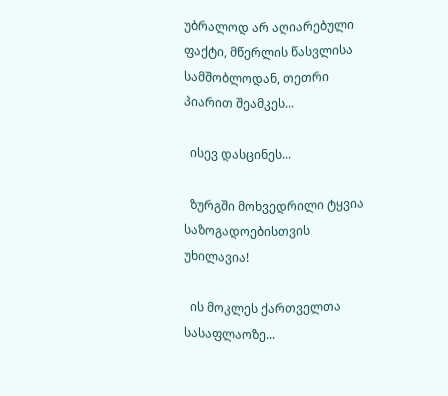უბრალოდ არ აღიარებული ფაქტი, მწერლის წასვლისა სამშობლოდან, თეთრი პიარით შეამკეს...

  ისევ დასცინეს...

  ზურგში მოხვედრილი ტყვია საზოგადოებისთვის უხილავია!

  ის მოკლეს ქართველთა სასაფლაოზე...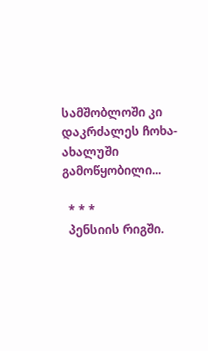სამშობლოში კი დაკრძალეს ჩოხა-ახალუში გამოწყობილი...

  * * *
  პენსიის რიგში.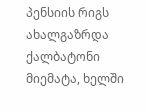პენსიის რიგს ახალგაზრდა ქალბატონი მიემატა, ხელში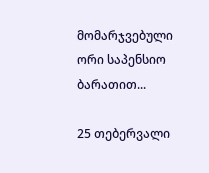მომარჯვებული ორი საპენსიო ბარათით...

25 თებერვალი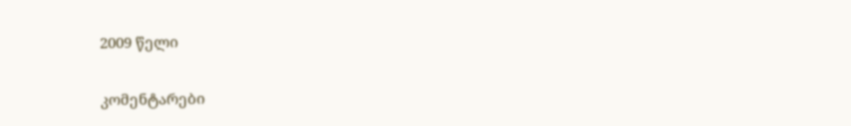2009 წელი

კომენტარები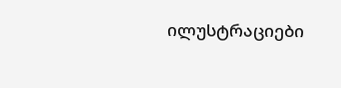ილუსტრაციები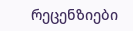რეცენზიები